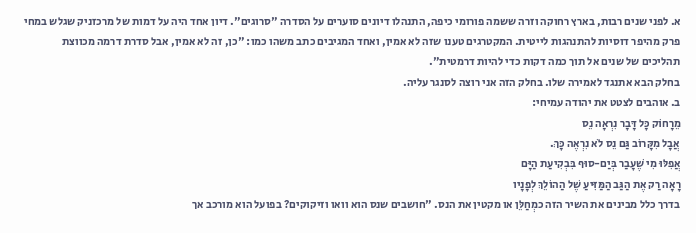א. לפני שנים רבות, בארץ רחוקה וזרה ששמה פורומי כיפה, התנהלו דיונים סוערים על הסדרה "סרוגים". דיון אחד היה על דמות של מרכזניק שגלש במחי פרק מהיפר דוסיות להתנהגות לייטית. המקטרגים טענו שזה לא אמין, ואחד המגיבים כתב משהו כמו: "כן, זה לא אמין, אבל סדרת דרמה מכווצת תהליכים של שנים אל תוך כמה דקות כדי להיות דרמטית".
בחלק הבא אתנגד לאמירה שלו. בחלק הזה אני רוצה לסנגר עליה.
ב. אוהבים לצטט את יהודה עמיחי:
מֵרָחוֹק כָּל דָּבָר נִרְאָה נֵס
אֲבָל מִקָּרוֹב גַּם נֵס לֹא נִרְאֶה כָּךְ.
אֲפִלּוּ מִי שֶׁעָבַר בְּיַם-סוּף בִּבְקִיעַת הַיָּם
רָאָה רַק אֶת הַגַּב הַמַּזִּיעַ שֶׁל הַהוֹלֵךְ לְפָנָיו
בדרך כלל מבינים את השיר הזה כמְחַלֵּן או מקטין את הנס. "חושבים שנס הוא וואו וזיקוקים? בפועל הוא מורכב אך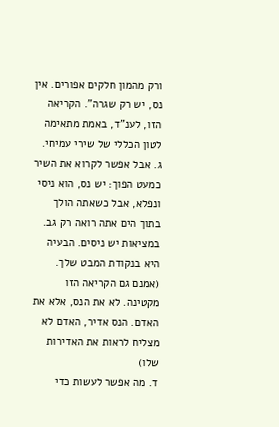ורק מהמון חלקים אפורים. אין נס, יש רק שגרה". הקריאה הזו, לענ"ד, באמת מתאימה לטון הכללי של שירי עמיחי.
ג. אבל אפשר לקרוא את השיר כמעט הפוך: יש נס, הוא ניסי ונפלא, אבל כשאתה הולך בתוך הים אתה רואה רק גב. במציאות יש ניסים. הבעיה היא בנקודת המבט שלך.
(אמנם גם הקריאה הזו מקטינה. לא את הנס, אלא את האדם. הנס אדיר, האדם לא מצליח לראות את האדירות שלו)
ד. מה אפשר לעשות כדי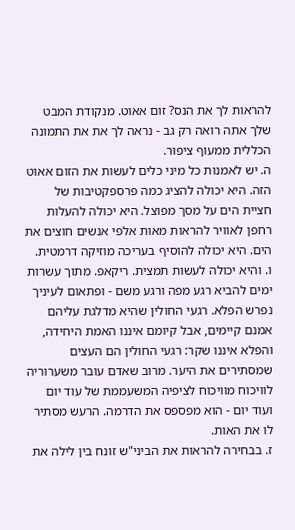להראות לך את הנס? זום אאוט. מנקודת המבט שלך אתה רואה רק גב - נראה לך את את התמונה הכללית ממעוף ציפור.
ה. יש לאמנות כל מיני כלים לעשות את הזום אאוט הזה. היא יכולה להציג כמה פרספקטיבות של חציית הים על מסך מפוצל. היא יכולה להעלות רחפן לאוויר להראות מאות אלפי אנשים חוצים את הים. היא יכולה להוסיף בעריכה מוזיקה דרמטית.
ו. והיא יכולה לעשות תמצית. ריקאפ. מתוך עשרות ימים להביא רגע מפה ורגע משם - ופתאום לעיניך נפרש הפלא. רגעי החולין שהיא מדלגת עליהם אמנם קיימים, אבל קיומם איננו האמת היחידה, והפלא איננו שקר: רגעי החולין הם העצים שמסתירים את היער. מרוב שאדם עובר משערוריה לוויכוח מוויכוח לציפיה המשעממת של עוד יום ועוד יום - הוא מפספס את הדרמה. הרעש מסתיר לו את האות.
ז. בבחירה להראות את הביני"ש זונח בין לילה את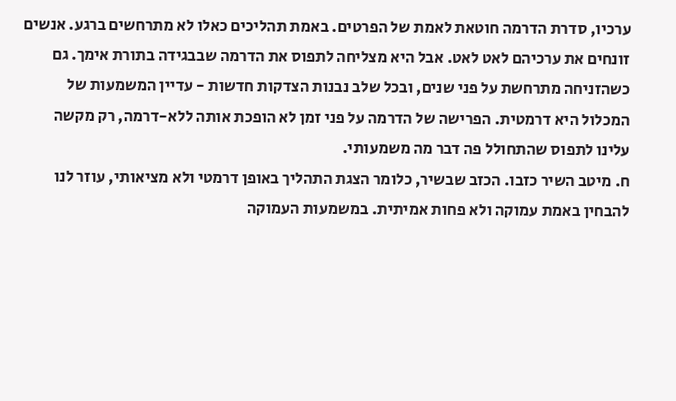ערכיו, סדרת הדרמה חוטאת לאמת של הפרטים. באמת תהליכים כאלו לא מתרחשים ברגע. אנשים זונחים את ערכיהם לאט לאט. אבל היא מצליחה לתפוס את הדרמה שבבגידה בתורת אימך. גם כשהזניחה מתרחשת על פני שנים, ובכל שלב נבנות הצדקות חדשות - עדיין המשמעות של המכלול היא דרמטית. הפרישה של הדרמה על פני זמן לא הופכת אותה ללא-דרמה, רק מקשה עלינו לתפוס שהתחולל פה דבר מה משמעותי.
ח. מיטב השיר כזבו. הכזב שבשיר, כלומר הצגת התהליך באופן דרמטי ולא מציאותי, עוזר לנו להבחין באמת עמוקה ולא פחות אמיתית. במשמעות העמוקה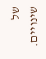של שינויים.